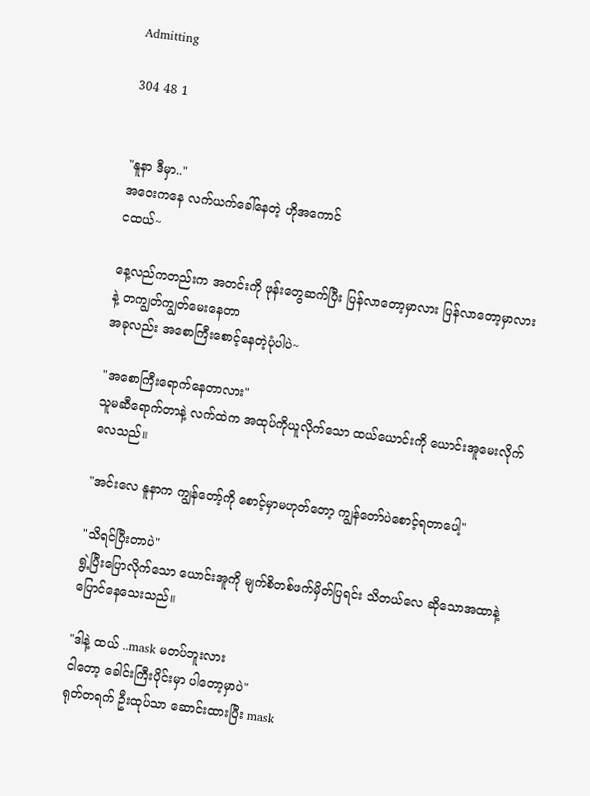Admitting

304 48 1


"နူနာ ဒီမှာ.."
အဝေးကနေ လက်ယက်ခေါ်နေတဲ့ ဟိုအကောင်
ငထယ်~

နေ့လည်ကတည်းက အတင်းကို ဖုန်းတွေဆက်ပြီး ပြန်လာတော့မှာလား ပြန်လာတော့မှာလားနဲ့ တကျွတ်ကျွတ်မေးနေတာ
အခုလည်း အစောကြီးစောင့်နေတဲ့ပုံပါပဲ~

"အစောကြီးရောက်နေတာလား"
သူမဆီရောက်တာနဲ့ လက်ထဲက အထုပ်ကိုယူလိုက်သော ထယ်ယောင်းကို ယောင်းအူမေးလိုက်လေသည်။

"အင်းလေ နူနာက ကျွန်တော့်ကို စောင့်မှာမဟုတ်တော့ ကျွန်တော်ပဲစောင့်ရတာပေါ့"

"သိရင်ပြီးတာပဲ"
ရွဲ့ပြီးပြောလိုက်သော ယောင်းအူကို မျက်စိတစ်ဖက်မှိတ်ပြရင်း သိတယ်လေ ဆိုသောအထာနဲ့ ပြောင်နေသေးသည်။

"ဒါနဲ့ ထယ် ..mask မတပ်ဘူးလား
ငါတော့ ခေါင်းကြီးပိုင်းမှာ ပါတော့မှာပဲ"
ရုတ်တရက် ဦးထုပ်သာ ဆောင်းထားပြီး mask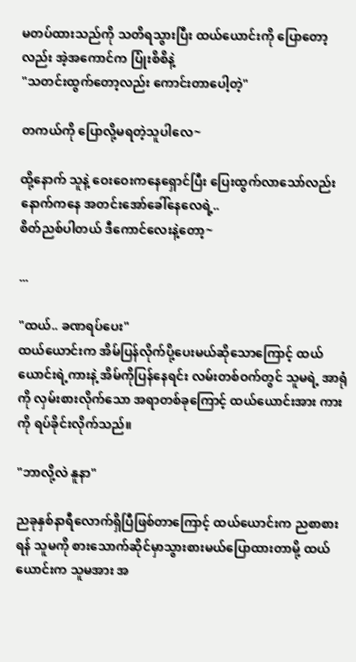မတပ်ထားသည်ကို သတိရသွားပြီး ထယ်ယောင်းကို ပြောတော့လည်း အဲ့အကောင်က ပြုံးစိစိနဲ့
"သတင်းထွက်တော့လည်း ကောင်းတာပေါ့တဲ့"

တကယ်ကို ပြောလို့မရတဲ့သူပါလေ~

ထို့နောက် သူနဲ့ ဝေးဝေးကနေရှောင်ပြီး ပြေးထွက်လာသော်လည်း နောက်ကနေ အတင်းအော်ခေါ်နေလေရဲ့..
စိတ်ညစ်ပါတယ် ဒီကောင်လေးနဲ့တော့~

...

"ထယ်.. ခဏရပ်ပေး"
ထယ်ယောင်းက အိမ်ပြန်လိုက်ပို့ပေးမယ်ဆိုသောကြောင့် ထယ်ယောင်းရဲ့ကားနဲ့ အိမ်ကိုပြန်နေရင်း လမ်းတစ်ဝက်တွင် သူမရဲ့ အာရုံကို လှမ်းစားလိုက်သော အရာတစ်ခုကြောင့် ထယ်ယောင်းအား ကားကို ရပ်ခိုင်းလိုက်သည်။

"ဘာလို့လဲ နူနာ"

ညခုနှစ်နာရီလောက်ရှိပြီဖြစ်တာကြောင့် ထယ်ယောင်းက ညစာစားရန် သူမကို စားသောက်ဆိုင်မှာသွားစားမယ်ပြောထားတာမို့ ထယ်ယောင်းက သူမအား အ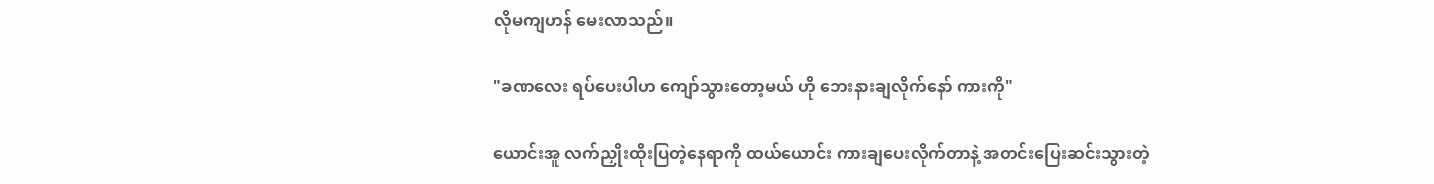လိုမကျဟန် မေးလာသည်။

"ခဏလေး ရပ်ပေးပါဟ ကျော်သွားတော့မယ် ဟို ဘေးနားချလိုက်နော် ကားကို"

ယောင်းအူ လက်ညှိုးထိုးပြတဲ့နေရာကို ထယ်ယောင်း ကားချပေးလိုက်တာနဲ့ အတင်းပြေးဆင်းသွားတဲ့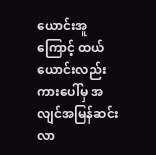ယောင်းအူကြောင့် ထယ်ယောင်းလည်း ကားပေါ်မှ အလျင်အမြန်ဆင်းလာ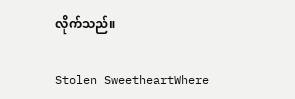လိုက်သည်။

Stolen SweetheartWhere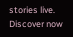stories live. Discover now